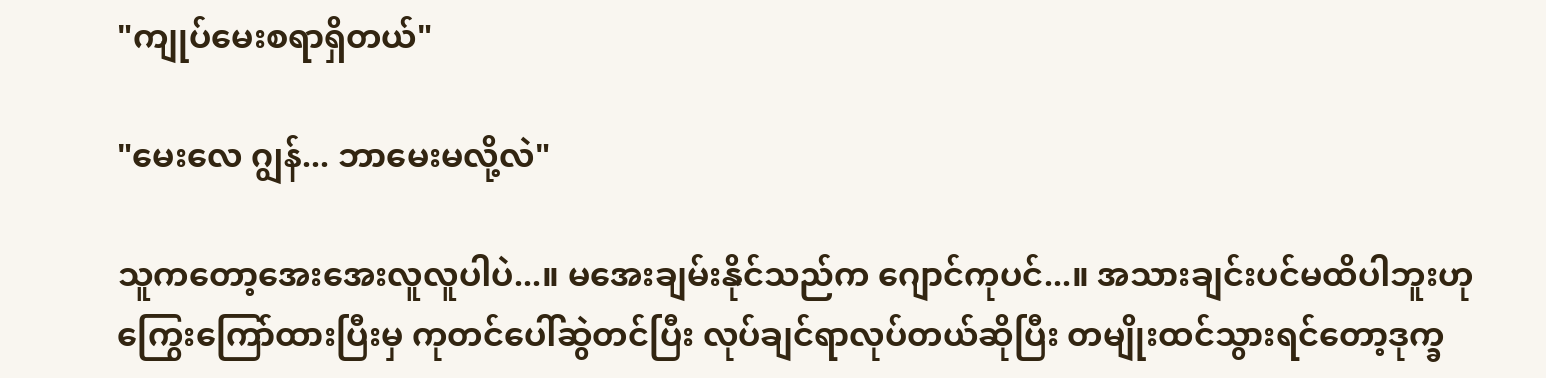"ကျုပ်မေးစရာရှိတယ်"

"မေးလေ ဂျွန်... ဘာမေးမလို့လဲ"

သူကတော့အေးအေးလူလူပါပဲ...။ မအေးချမ်းနိုင်သည်က ဂျောင်ကုပင်...။ အသားချင်းပင်မထိပါဘူးဟု ကြွေးကြော်ထားပြီးမှ ကုတင်ပေါ်ဆွဲတင်ပြီး လုပ်ချင်ရာလုပ်တယ်ဆိုပြီး တမျိုးထင်သွားရင်တော့ဒုက္ခ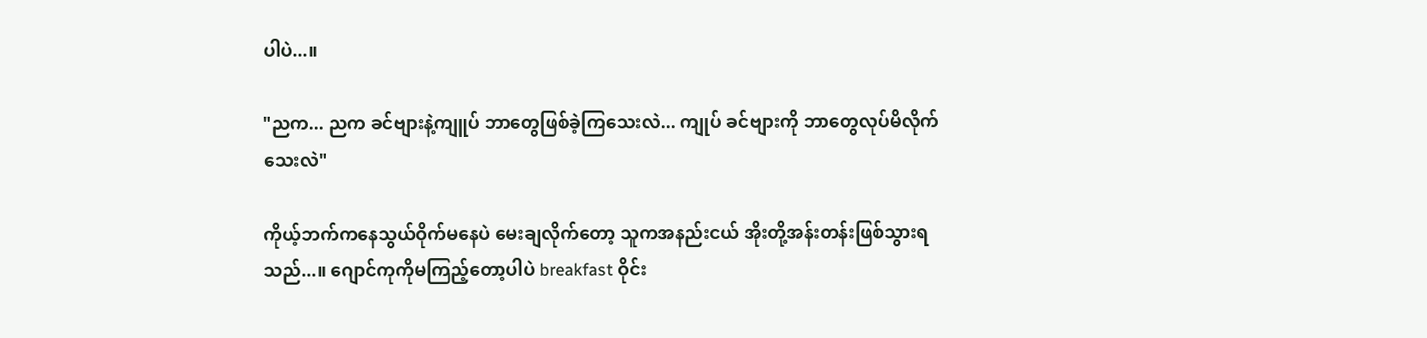ပါပဲ...။

"ညက... ညက ခင်ဗျားနဲ့ကျူပ် ဘာတွေဖြစ်ခဲ့ကြသေးလဲ... ကျုပ် ခင်ဗျားကို ဘာတွေလုပ်မိလိုက်သေးလဲ"

ကိုယ့်ဘက်ကနေသွယ်ဝိုက်မနေပဲ မေးချလိုက်တော့ သူကအနည်းငယ် အိုးတို့အန်းတန်းဖြစ်သွားရသည်...။ ဂျောင်ကုကိုမကြည့်တော့ပါပဲ breakfast ဝိုင်း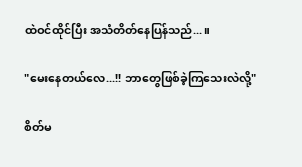ထဲဝင်ထိုင်ပြီး အသံတိတ်နေပြန်သည်...။

"မေးနေတယ်လေ...!! ဘာတွေဖြစ်ခဲ့ကြသေးလဲလို့"

စိတ်မ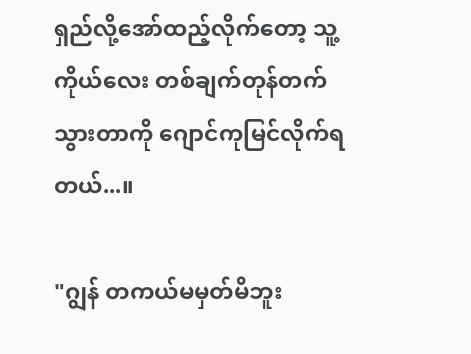ရှည်လို့အော်ထည့်လိုက်တော့ သူ့ကိုယ်လေး တစ်ချက်တုန်တက်သွားတာကို ဂျောင်ကုမြင်လိုက်ရတယ်...။

"ဂျွန် တကယ်မမှတ်မိဘူး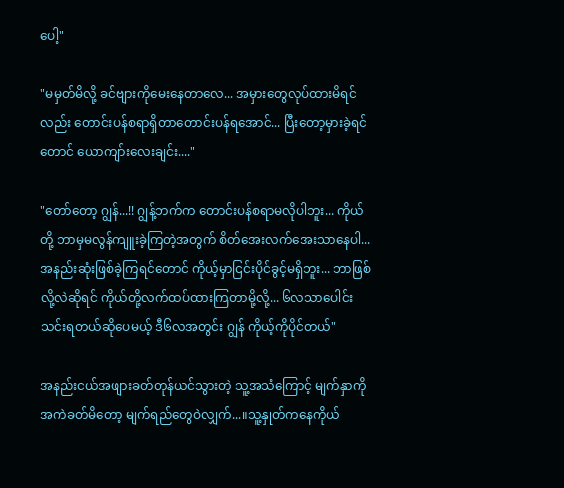ပေါ့"

"မမှတ်မိလို့ ခင်ဗျားကိုမေးနေတာလေ... အမှားတွေလုပ်ထားမိရင်လည်း တောင်းပန်စရာရှိတာတောင်းပန်ရအောင်... ပြီးတော့မှားခဲ့ရင်တောင် ယောကျာ်းလေးချင်း...."

"တော်တော့ ဂျွန်...!! ဂျွန့်ဘက်က တောင်းပန်စရာမလိုပါဘူး... ကိုယ်တို့ ဘာမှမလွန်ကျူးခဲ့ကြတဲ့အတွက် စိတ်အေးလက်အေးသာနေပါ... အနည်းဆုံးဖြစ်ခဲ့ကြရင်တောင် ကိုယ့်မှာငြင်းပိုင်ခွင့်မရှိဘူး... ဘာဖြစ်လို့လဲဆိုရင် ကိုယ်တို့လက်ထပ်ထားကြတာမို့လို့... ၆လသာပေါင်းသင်းရတယ်ဆိုပေမယ့် ဒီ၆လအတွင်း ဂျွန် ကိုယ့်ကိုပိုင်တယ်"

အနည်းငယ်အဖျားခတ်တုန်ယင်သွားတဲ့ သူ့အသံကြောင့် မျက်နှာကိုအကဲခတ်မိတော့ မျက်ရည်တွေဝဲလျှက်...။သူ့နှုတ်ကနေကိုယ်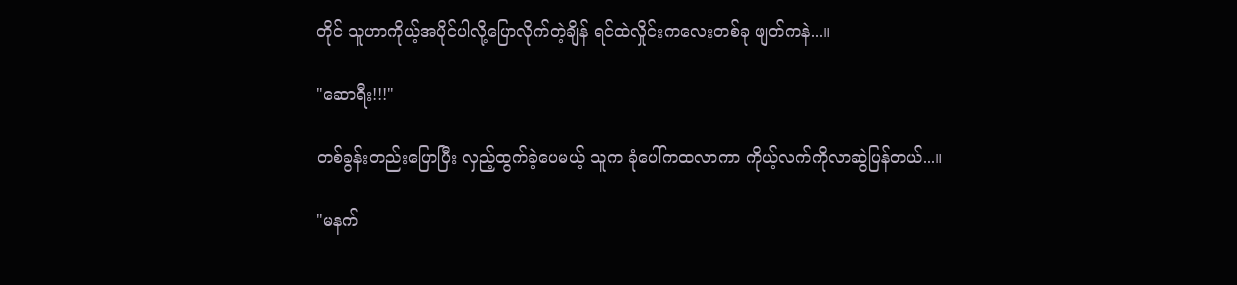တိုင် သူဟာကိုယ့်အပိုင်ပါလို့ပြောလိုက်တဲ့ချိန် ရင်ထဲလှိုင်းကလေးတစ်ခု ဖျတ်ကနဲ...။

"ဆောရီး!!!"

တစ်ခွန်းတည်းပြောပြီး လှည့်ထွက်ခဲ့ပေမယ့် သူက ခုံပေါ်ကထလာကာ ကိုယ့်လက်ကိုလာဆွဲပြန်တယ်...။

"မနက်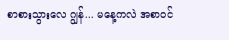စာစားသွားလေ ဂျွန်... မနေ့ကလဲ အစာဝင်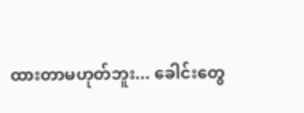ထားတာမဟုတ်ဘူး... ခေါင်းတွေ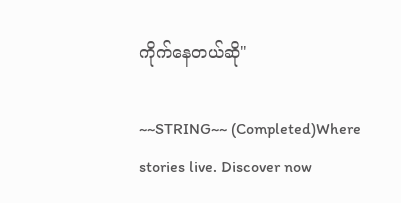ကိုက်နေတယ်ဆို"

~~STRING~~ (Completed)Where stories live. Discover now